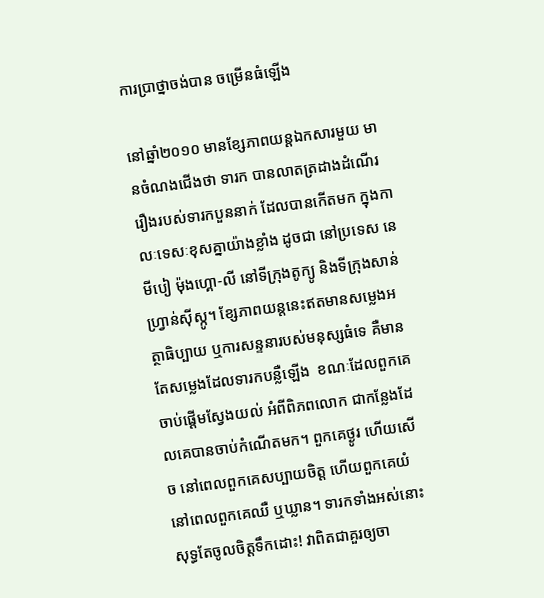ការប្រាថ្នាចង់បាន ចម្រើនធំឡើង

នៅឆ្នាំ២០១០ មានខ្សែភាពយន្តឯកសារមួយ មានចំណងជើងថា ទារក បានលាតត្រដាងដំណើររឿងរបស់ទារកបួននាក់ ដែលបានកើតមក ក្នុងកាលៈទេសៈខុសគ្នាយ៉ាងខ្លាំង ដូចជា នៅប្រទេស នេមីបៀ ម៉ុងហ្គោ-លី នៅទីក្រុងតូក្យូ និងទីក្រុងសាន់ហ្រ្វាន់ស៊ីស្កូ។ ខ្សែភាពយន្តនេះឥតមានសម្លេងអត្ថាធិប្បាយ ឬការសន្ទនារបស់មនុស្សធំទេ គឺមានតែសម្លេងដែលទារកបន្លឺឡើង  ខណៈដែលពួកគេចាប់ផ្ដើមស្វែងយល់ អំពីពិភពលោក ជាកន្លែងដែលគេបានចាប់កំណើតមក។ ពួកគេថ្ងូរ ហើយសើច នៅពេលពួកគេសប្បាយចិត្ត ហើយពួកគេយំនៅពេលពួកគេឈឺ ឬឃ្លាន។ ទារកទាំងអស់នោះ សុទ្ធតែចូលចិត្តទឹកដោះ! វាពិតជាគួរឲ្យចា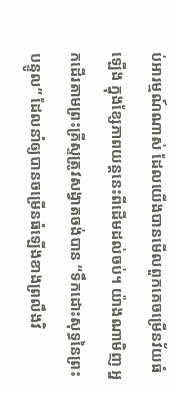ប់អារម្មណ៍ណាស់ ដែលយើងបានមើលពួកគេចម្រើនវ័យធំឡើង ក្នុងខ្សែភាពយន្តនេះពីដើមដល់ចប់។ យ៉ាងណាមិញ អ្នកដើរតាមព្រះគ្រីស្ទត្រូវសង្វាតចង់បាន “ទឹកដោះសុទ្ធនៃព្រះបន្ទូល” ដែលនាំឲ្យបានចម្រើនធំឡើងខាងព្រលឹងវិ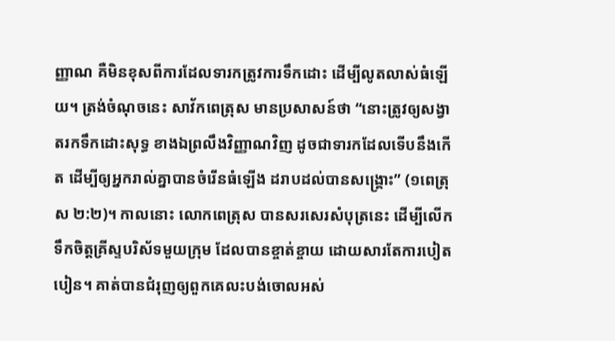ញ្ញាណ គឺមិនខុសពីការដែលទារកត្រូវការទឹកដោះ ដើម្បីលូតលាស់ធំឡើយ។ ត្រង់ចំណុចនេះ សាវ័កពេត្រុស មានប្រសាសន៍ថា “នោះត្រូវឲ្យសង្វាតរកទឹកដោះសុទ្ធ ខាងឯព្រលឹងវិញ្ញាណវិញ ដូចជាទារកដែលទើបនឹងកើត ដើម្បីឲ្យអ្នករាល់គ្នាបានចំរើនធំឡើង ដរាបដល់បានសង្រ្គោះ” (១ពេត្រុស ២:២)។ កាលនោះ លោកពេត្រុស បានសរសេរសំបុត្រនេះ ដើម្បីលើកទឹកចិត្តគ្រីស្ទបរិស័ទមួយក្រុម ដែលបានខ្ចាត់ខ្ចាយ ដោយសារតែការបៀតបៀន។ គាត់បានជំរុញឲ្យពួកគេលះបង់ចោលអស់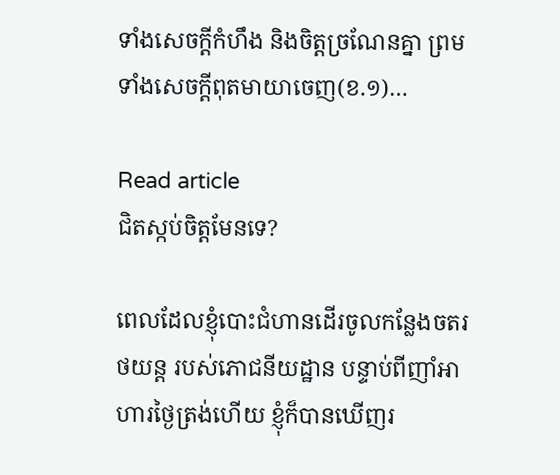ទាំងសេចក្ដីកំហឹង និងចិត្តច្រណែនគ្នា ព្រមទាំងសេចក្ដីពុតមាយាចេញ(ខ.១)…

Read article
ជិតស្កប់ចិត្តមែនទេ?

ពេលដែលខ្ញុំបោះជំហានដើរចូលកន្លែងចតរថយន្ត របស់ភោជនីយដ្ឋាន បន្ទាប់ពីញាំអាហារថ្ងៃត្រង់ហើយ ខ្ញុំក៏បានឃើញរ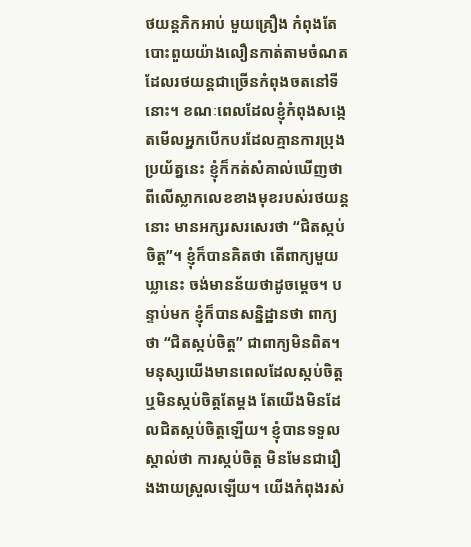ថយន្តភិកអាប់ មួយគ្រឿង កំពុងតែបោះពួយយ៉ាងលឿនកាត់តាមចំណត ដែលរថយន្តជាច្រើនកំពុងចតនៅទីនោះ។ ខណៈពេលដែលខ្ញុំកំពុងសង្កេតមើលអ្នកបើកបរដែលគ្មានការប្រុងប្រយ័ត្ននេះ ខ្ញុំក៏កត់សំគាល់ឃើញថា ពីលើស្លាកលេខខាងមុខរបស់រថយន្តនោះ មានអក្សរសរសេរថា “ជិតស្កប់ចិត្ត”។ ខ្ញុំក៏បានគិតថា តើពាក្យមួយឃ្លានេះ ចង់មានន័យថាដូចម្តេច។ បន្ទាប់មក ខ្ញុំក៏បានសន្និដ្ឋានថា ពាក្យថា “ជិតស្កប់ចិត្ត” ជាពាក្យមិនពិត។ មនុស្សយើងមានពេលដែលស្កប់ចិត្ត ឬមិនស្កប់ចិត្តតែម្ដង តែយើងមិនដែលជិតស្កប់ចិត្តឡើយ។ ខ្ញុំបានទទួលស្គាល់ថា ការស្កប់ចិត្ត មិនមែនជារឿងងាយស្រួលឡើយ។ យើងកំពុងរស់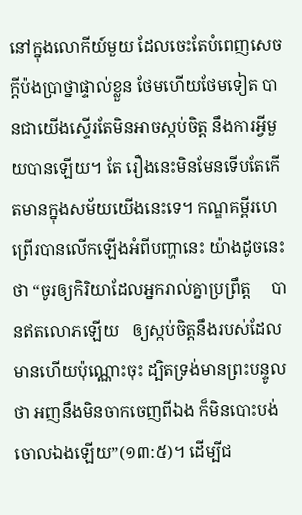នៅក្នុងលោកីយ៍មួយ ដែលចេះតែបំពេញសេចក្តីប៉ងប្រាថ្នាផ្ទាល់ខ្លួន ថែមហើយថែមទៀត បានជាយើងស្ទើរតែមិនអាចស្កប់ចិត្ត នឹងការអ្វីមួយបានឡើយ។ តែ រឿងនេះមិនមែនទើបតែកើតមានក្នុងសម័យយើងនេះទេ។ កណ្ឌគម្ពីរហេព្រើរបានលើកឡើងអំពីបញ្ហានេះ យ៉ាងដូចនេះថា “ចូរឲ្យកិរិយាដែលអ្នករាល់គ្នាប្រព្រឹត្ត     បានឥតលោភឡើយ   ឲ្យស្កប់ចិត្តនឹងរបស់ដែលមានហើយប៉ុណ្ណោះចុះ ដ្បិតទ្រង់មានព្រះបន្ទូលថា អញនឹងមិនចាកចេញពីឯង ក៏មិនបោះបង់ចោលឯងឡើយ”(១៣:៥)។ ដើម្បីជ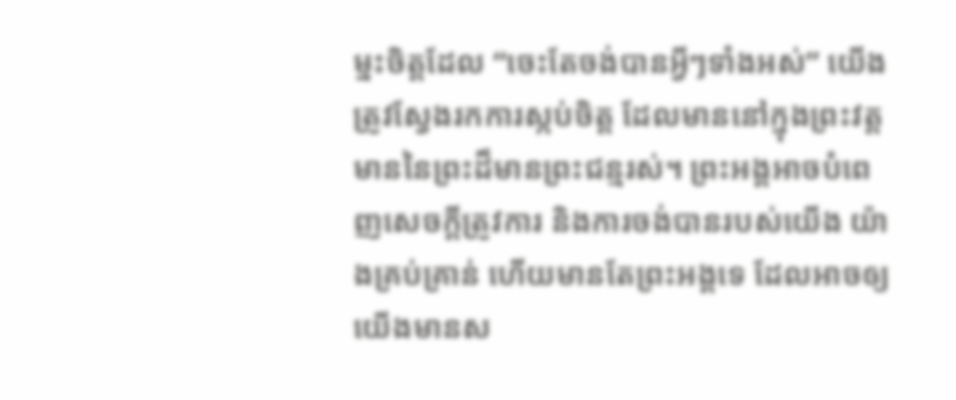ម្នះចិត្តដែល “ចេះតែចង់បានអ្វីៗទាំងអស់” យើងត្រូវស្វែងរកការស្កប់ចិត្ត ដែលមាននៅក្នុងព្រះវត្តមាននៃព្រះដ៏មានព្រះជន្មរស់។ ព្រះអង្គអាចបំពេញសេចក្តីត្រូវការ និងការចង់បានរបស់យើង យ៉ាងគ្រប់គ្រាន់ ហើយមានតែព្រះអង្គទេ ដែលអាចឲ្យយើងមានស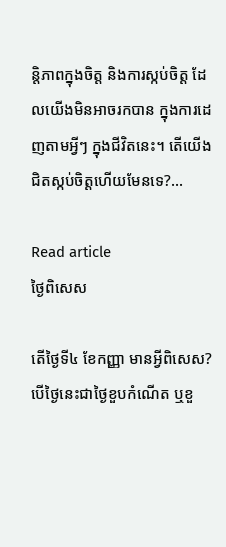ន្តិភាពក្នុងចិត្ត និងការស្កប់ចិត្ត ដែលយើងមិនអាចរកបាន ក្នុងការដេញតាមអ្វីៗ ក្នុងជីវិតនេះ។ តើយើងជិតស្កប់ចិត្តហើយមែនទេ?…

Read article
ថ្ងៃពិសេស

តើថ្ងៃទី៤ ខែកញ្ញា មានអ្វីពិសេស? បើថ្ងៃនេះជាថ្ងៃខួបកំណើត ឬខួ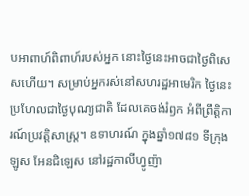បអាពាហ៍ពិពាហ៍របស់អ្នក នោះថ្ងៃនេះអាចជាថ្ងៃពិសេសហើយ។ សម្រាប់អ្នករស់នៅសហរដ្ឋអាមេរិក ថ្ងៃនេះប្រហែលជាថ្ងៃបុណ្យជាតិ ដែលគេចង់រំឭក អំពីព្រឹត្តិការណ៍ប្រវត្តិសាស្ត្រ។ ឧទាហរណ៍ ក្នុងឆ្នាំ១៧៨១ ទីក្រុងឡូស អែនជិឡេស នៅរដ្ឋកាលីហ្វូញ៉ា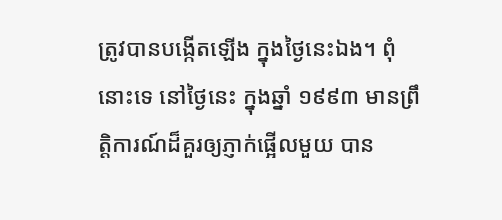ត្រូវបានបង្កើតឡើង ក្នុងថ្ងៃនេះឯង។ ពុំនោះទេ នៅថ្ងៃនេះ ក្នុងឆ្នាំ ១៩៩៣ មានព្រឹត្តិការណ៍ដ៏គួរឲ្យភ្ញាក់ផ្អើលមួយ បាន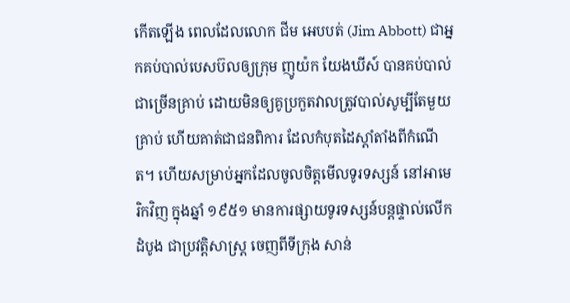កើតឡើង ពេលដែលលោក ជីម អេបបត់ (Jim Abbott) ជាអ្នកគប់បាល់បេសប៊លឲ្យក្រុម ញូយ៉ក យែងឃីស៍ បានគប់បាល់ជាច្រើនគ្រាប់ ដោយមិនឲ្យគូប្រកួតវាលត្រូវបាល់សូម្បីតែមួយគ្រាប់ ហើយគាត់ជាជនពិការ ដែលកំបុតដៃស្តាំតាំងពីកំណើត។ ហើយសម្រាប់អ្នកដែលចូលចិត្តមើលទូរទស្សន៍ នៅអាមេរិកវិញ ក្នុងឆ្នាំ ១៩៥១ មានការផ្សាយទូរទស្សន៍បន្តផ្ទាល់លើកដំបូង ជាប្រវត្តិសាស្រ្ត ចេញពីទីក្រុង សាន់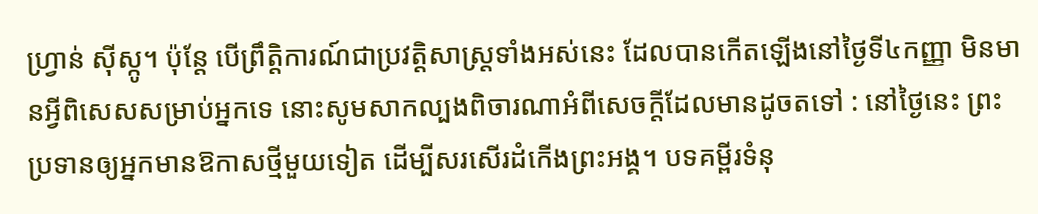ហ្វ្រាន់ ស៊ីស្កូ។ ប៉ុន្តែ បើព្រឹត្តិការណ៍ជាប្រវត្តិសាស្រ្តទាំងអស់នេះ ដែលបានកើតឡើងនៅថ្ងៃទី៤កញ្ញា មិនមានអ្វីពិសេសសម្រាប់អ្នកទេ នោះសូមសាកល្បងពិចារណាអំពីសេចក្តីដែលមានដូចតទៅ : នៅថ្ងៃនេះ ព្រះប្រទានឲ្យអ្នកមានឱកាសថ្មីមួយទៀត ដើម្បីសរសើរដំកើងព្រះអង្គ។ បទគម្ពីរទំនុ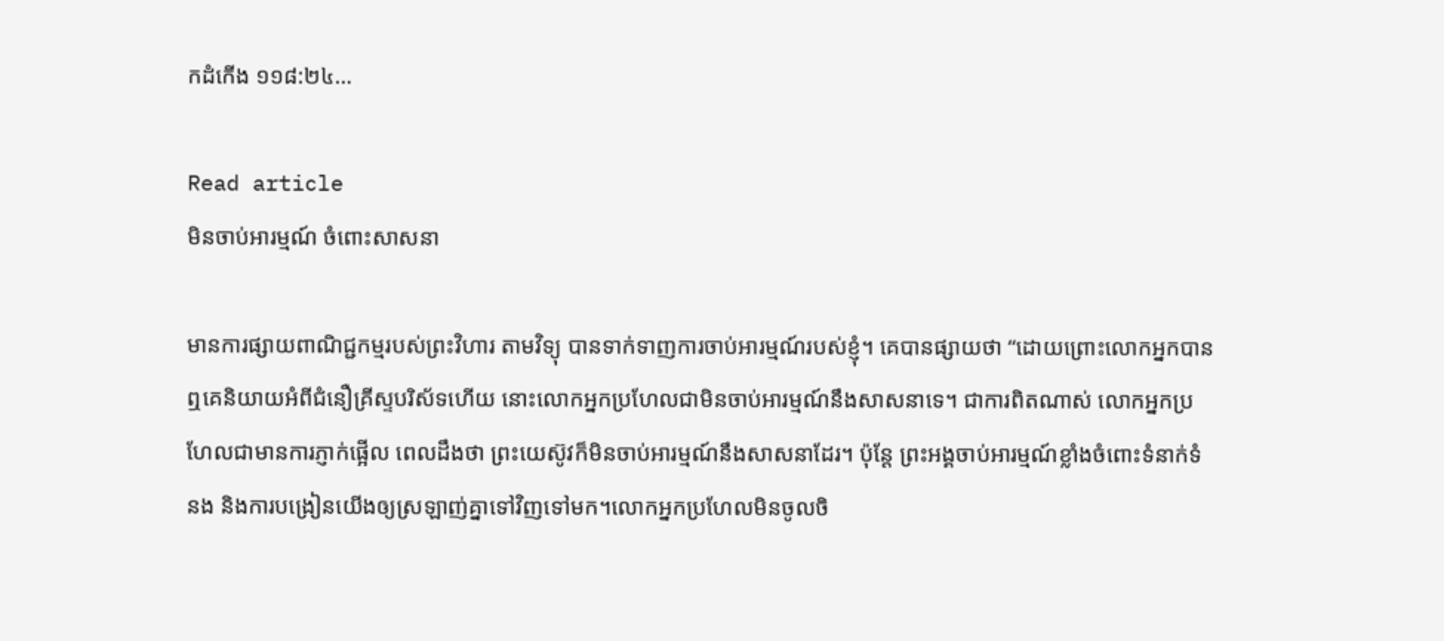កដំកើង ១១៨:២៤…

Read article
មិនចាប់អារម្មណ៍ ចំពោះសាសនា

មានការផ្សាយពាណិជ្ជកម្មរបស់ព្រះវិហារ តាមវិទ្យុ បានទាក់ទាញការចាប់អារម្មណ៍របស់ខ្ញុំ។ គេបានផ្សាយថា “ដោយព្រោះលោកអ្នកបានឮគេនិយាយអំពីជំនឿគ្រីស្ទបរិស័ទហើយ នោះលោកអ្នកប្រហែលជាមិនចាប់អារម្មណ៍នឹងសាសនាទេ។ ជាការពិតណាស់ លោកអ្នកប្រហែលជាមានការភ្ញាក់ផ្អើល ពេលដឹងថា ព្រះយេស៊ូវក៏មិនចាប់អារម្មណ៍នឹងសាសនាដែរ។ ប៉ុន្តែ ព្រះអង្គចាប់អារម្មណ៍ខ្លាំងចំពោះទំនាក់ទំនង និងការបង្រៀនយើងឲ្យស្រឡាញ់គ្នាទៅវិញទៅមក។លោកអ្នកប្រហែលមិនចូលចិ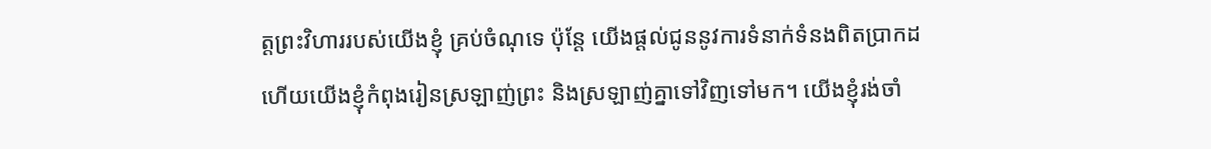ត្តព្រះវិហាររបស់យើងខ្ញុំ គ្រប់ចំណុទេ ប៉ុន្តែ យើងផ្ដល់ជូននូវការទំនាក់ទំនងពិតប្រាកដ ហើយយើងខ្ញុំកំពុងរៀនស្រឡាញ់ព្រះ និងស្រឡាញ់គ្នាទៅវិញទៅមក។ យើងខ្ញុំរង់ចាំ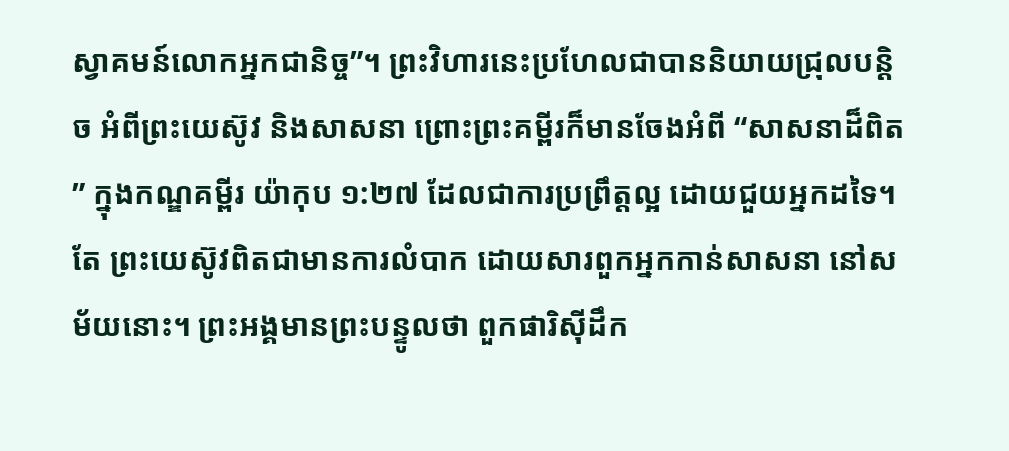ស្វាគមន៍លោកអ្នកជានិច្ច”។ ព្រះវិហារនេះប្រហែលជាបាននិយាយជ្រុលបន្តិច អំពីព្រះយេស៊ូវ និងសាសនា ព្រោះព្រះគម្ពីរក៏មានចែងអំពី “សាសនាដ៏ពិត” ក្នុងកណ្ឌគម្ពីរ យ៉ាកុប ១:២៧ ដែលជាការប្រព្រឹត្តល្អ ដោយជួយអ្នកដទៃ។ តែ ព្រះយេស៊ូវពិតជាមានការលំបាក ដោយសារពួកអ្នកកាន់សាសនា នៅសម័យនោះ។ ព្រះអង្គមានព្រះបន្ទូលថា ពួកផារិស៊ីដឹក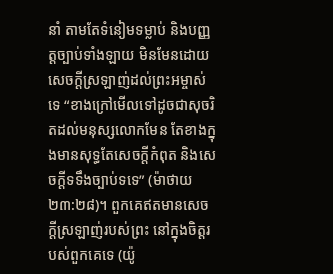នាំ តាមតែទំនៀមទម្លាប់ និងបញ្ញត្តច្បាប់ទាំងឡាយ មិនមែនដោយសេចក្ដីស្រឡាញ់ដល់ព្រះអម្ចាស់ទេ “ខាងក្រៅមើលទៅដូចជាសុចរិតដល់មនុស្សលោកមែន តែខាងក្នុងមានសុទ្ធតែសេចក្តីកំពុត និងសេចក្តីទទឹងច្បាប់ទទេ” (ម៉ាថាយ ២៣:២៨)។ ពួកគេឥតមានសេចក្តីស្រឡាញ់របស់ព្រះ នៅក្នុងចិត្តរបស់ពួកគេទេ (យ៉ូ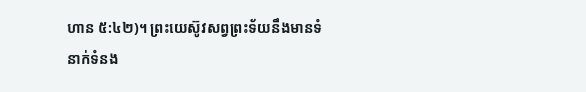ហាន ៥:៤២)។ ព្រះយេស៊ូវសព្វព្រះទ័យនឹងមានទំនាក់ទំនង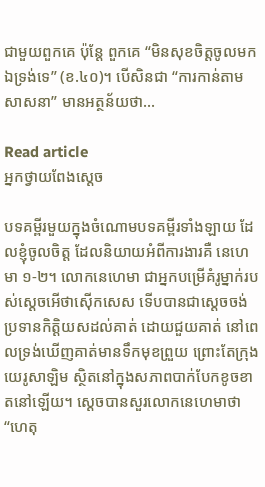ជាមួយពួកគេ ប៉ុន្តែ ពួកគេ “មិនសុខចិត្តចូលមកឯទ្រង់ទេ” (ខ.៤០)។ បើសិនជា “ការកាន់តាមសាសនា” មានអត្ថន័យថា…

Read article
អ្នកថ្វាយពែងស្ដេច

បទគម្ពីរមួយក្នុងចំណោមបទគម្ពីរទាំងឡាយ ដែលខ្ញុំចូលចិត្ត ដែលនិយាយអំពីការងារគឺ នេហេមា ១-២។ លោកនេហេមា ជាអ្នកបម្រើគំរូម្នាក់របស់សេ្ដចអើថាស៊ើកសេស ទើបបានជាសេ្ដចចង់ប្រទានកិត្តិយសដល់គាត់ ដោយជួយគាត់ នៅពេលទ្រង់ឃើញគាត់មានទឹកមុខព្រួយ ព្រោះតែក្រុងយេរូសាឡិម ស្ថិតនៅក្នុងសភាពបាក់បែកខូចខាតនៅឡើយ។ ស្ដេចបានសួរលោកនេហេមាថា “ហេតុ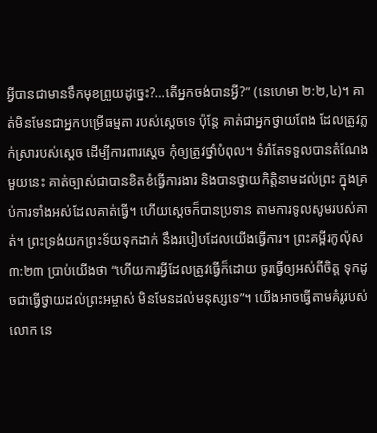អ្វីបានជាមានទឹកមុខព្រួយដូច្នេះ?…តើអ្នកចង់បានអ្វី?” (នេហេមា ២:២,៤)។ គាត់មិនមែនជាអ្នកបម្រើធម្មតា របស់ស្ដេចទេ ប៉ុន្តែ គាត់ជាអ្នកថ្វាយពែង ដែលត្រូវភ្លក់ស្រារបស់ស្តេច ដើម្បីការពារស្ដេច កុំឲ្យត្រូវថ្នាំបំពុល។ ទំរាំតែទទួលបានតំណែងមួយនេះ គាត់ច្បាស់ជាបានខិតខំធ្វើការងារ និងបានថ្វាយកិត្តិនាមដល់ព្រះ ក្នុងគ្រប់ការទាំងអស់ដែលគាត់ធ្វើ។ ហើយស្ដេចក៏បានប្រទាន តាមការទូលសូមរបស់គាត់។ ព្រះទ្រង់យកព្រះទ័យទុកដាក់ នឹងរបៀបដែលយើងធ្វើការ។ ព្រះគម្ពីរកូល៉ុស ៣:២៣ ប្រាប់យើងថា “ហើយការអ្វីដែលត្រូវធ្វើក៏ដោយ ចូរធ្វើឲ្យអស់ពីចិត្ត ទុកដូចជាធ្វើថ្វាយដល់ព្រះអម្ចាស់ មិនមែនដល់មនុស្សទេ”។ យើងអាចធ្វើតាមគំរូរបស់លោក នេ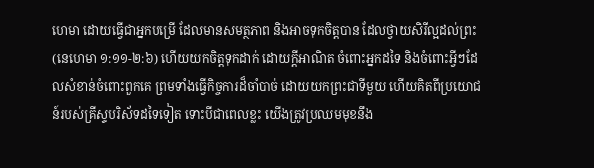ហេមា ដោយធ្វើជាអ្នកបម្រើ ដែលមានសមត្ថភាព និងអាចទុកចិត្តបាន ដែលថ្វាយសិរីល្អដល់ព្រះ(នេហេមា ១:១១-២:៦) ហើយយកចិត្តទុកដាក់ ដោយក្តីអាណិត ចំពោះអ្នកដទៃ និងចំពោះអ្វីៗដែលសំខាន់ចំពោះពួកគេ ព្រមទាំងធ្វើកិច្ចការដ៏ចាំបាច់ ដោយយកព្រះជាទីមួយ ហើយគិតពីប្រយោជន៍របស់គ្រីស្ទបរិស័ទដទៃទៀត ទោះបីជាពេលខ្លះ យើងត្រូវប្រឈមមុខនឹង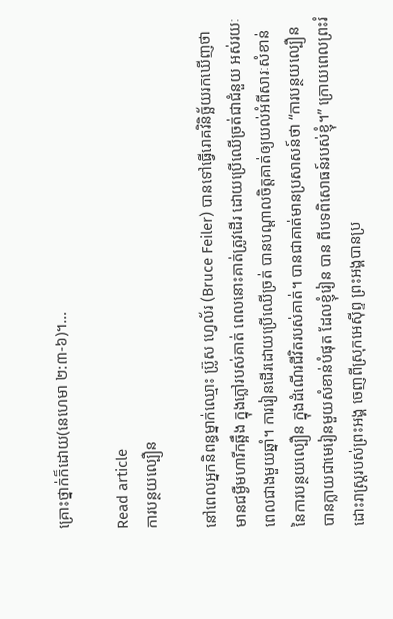គ្រោះថ្នាក់ក៏ដោយ(នេហេមា ២:៣-៦)។…

Read article
ការបន្ថយល្បឿន

នៅពេលអ្នកនិពន្ធម្នាក់ឈ្មោះ ប៊្រូស ហ្វេល័រ (Bruce Feiler) បានទៅធ្វើរោគវិនិច្ឆ័យរកឃើញថា  មានជម្ងឺមហារីកឆ្អឹង ក្នុងភ្លៅរបស់គាត់ ពេលនោះគាត់ត្រូវដើរ ដោយប្រើឈើច្រត់ជាជំនួយ អស់រយៈពេលជាងមួយឆ្នាំ។ ការរៀនដើរដោយប្រើឈើច្រត់ បានបណ្តាលចិត្តគាត់ឲ្យយល់អំពីសារៈសំខាន់នៃការបន្ថយល្បឿន ក្នុងដំណើរជីវិតរបស់គាត់។ បានជាគាត់មានប្រសាសន៍ថា “ការបន្ថយល្បឿន បានក្លាយជាមេរៀនមួយសំខាន់បំផុត ដែលខ្ញុំរៀន បាន ពីបទពិសោធន៍របស់ខ្ញុំ។” ក្រោយពេលព្រះរំដោះរាស្រ្តរបស់ព្រះអង្គ ចេញពីស្រុកអេស៊ីព្ទ ព្រះអង្គបានប្រ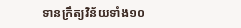ទានក្រឹត្យវិន័យទាំង១០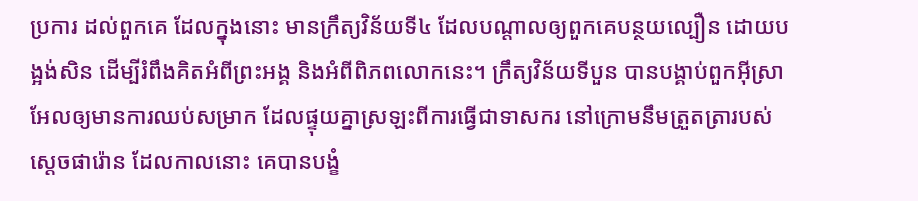ប្រការ ដល់ពួកគេ ដែលក្នុងនោះ មានក្រឹត្យវិន័យទី៤ ដែលបណ្ដាលឲ្យពួកគេបន្ថយល្បឿន ដោយបង្អង់សិន ដើម្បីរំពឹងគិតអំពីព្រះអង្គ និងអំពីពិភពលោកនេះ។ ក្រឹត្យវិន័យទីបួន បានបង្គាប់ពួកអ៊ីស្រាអែលឲ្យមានការឈប់សម្រាក ដែលផ្ទុយគ្នាស្រឡះពីការធ្វើជាទាសករ នៅក្រោមនឹមត្រួតត្រារបស់ស្ដេចផារ៉ោន ដែលកាលនោះ គេបានបង្ខំ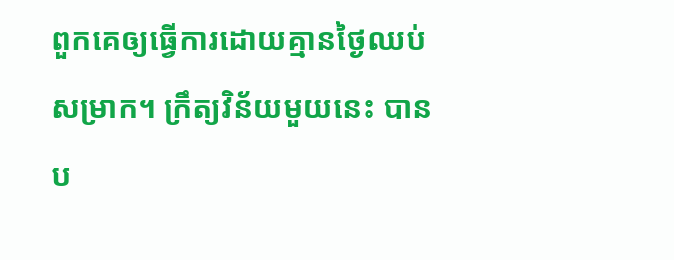ពួកគេឲ្យធ្វើការដោយគ្មានថ្ងៃឈប់សម្រាក។ ក្រឹត្យវិន័យមួយនេះ បានប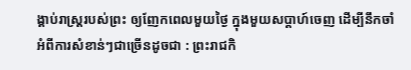ង្គាប់រាស្រ្តរបស់ព្រះ ឲ្យញែកពេលមួយថ្ងៃ ក្នុងមួយសប្តាហ៍ចេញ ដើម្បីនឹកចាំអំពីការសំខាន់ៗជាច្រើនដូចជា : ព្រះរាជកិ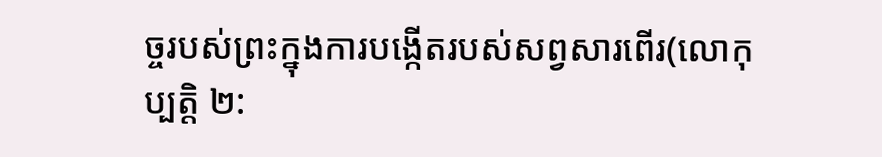ច្ចរបស់ព្រះក្នុងការបង្កើតរបស់សព្វសារពើរ(លោកុប្បត្តិ ២: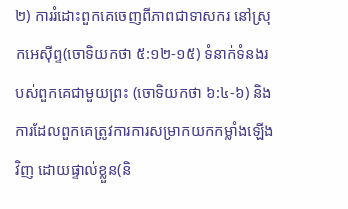២) ការរំដោះពួកគេចេញពីភាពជាទាសករ នៅស្រុកអេស៊ីព្ទ(ចោទិយកថា ៥:១២-១៥) ទំនាក់ទំនងរបស់ពួកគេជាមួយព្រះ (ចោទិយកថា ៦:៤-៦) និងការដែលពួកគេត្រូវការការសម្រាកយកកម្លាំងឡើងវិញ ដោយផ្ទាល់ខ្លួន(និ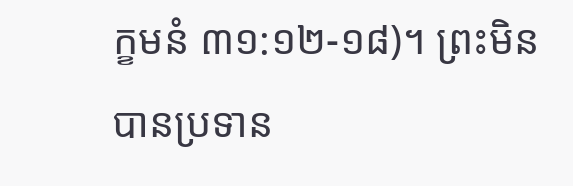ក្ខមនំ ៣១:១២-១៨)។ ព្រះមិនបានប្រទាន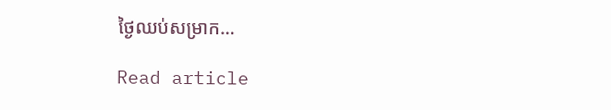ថ្ងៃឈប់សម្រាក…

Read article